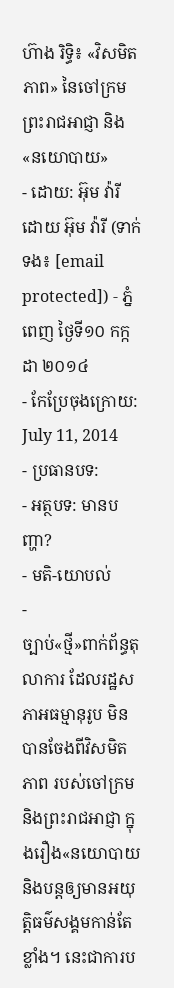ហ៊ាង រិទ្ធិ៖ «វិសមិតភាព» នៃចៅក្រម ព្រះរាជអាជ្ញា និង«នយោបាយ»
- ដោយ: អ៊ុម វ៉ារី ដោយ អ៊ុម វ៉ារី (ទាក់ទង៖ [email protected]) - ភ្នំពេញ ថ្ងៃទី១០ កក្កដា ២០១៤
- កែប្រែចុងក្រោយ: July 11, 2014
- ប្រធានបទ:
- អត្ថបទ: មានបញ្ហា?
- មតិ-យោបល់
-
ច្បាប់«ថ្មី»ពាក់ព័ន្ធតុលាការ ដែលរដ្ឋសភាអធម្មានុរូប មិនបានចែងពីវិសមិតភាព របស់ចៅក្រម និងព្រះរាជអាជ្ញា ក្នុងរឿង«នយោបាយ និងបន្តឲ្យមានអយុត្តិធម៌សង្គមកាន់តែខ្លាំង។ នេះជាការប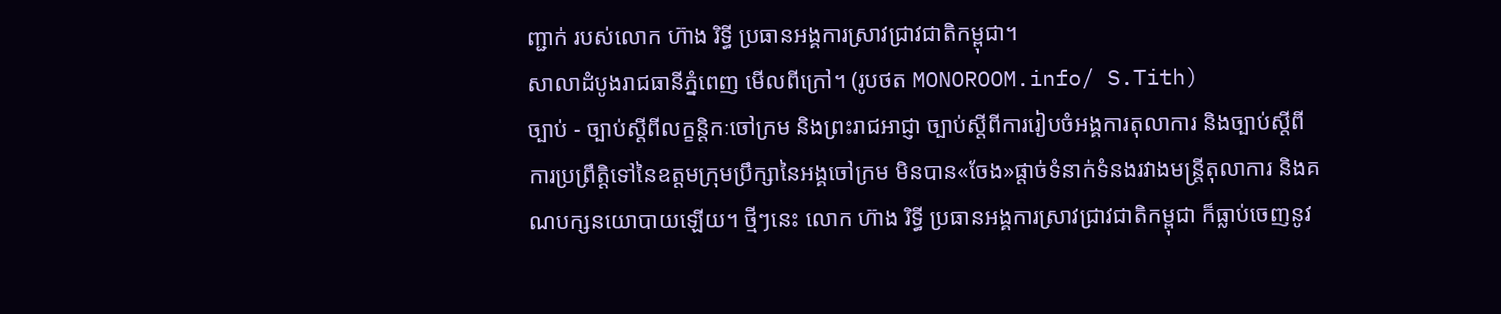ញ្ជាក់ របស់លោក ហ៊ាង រិទ្ធី ប្រធានអង្គការស្រាវជ្រាវជាតិកម្ពុជា។
សាលាដំបូងរាជធានីភ្នំពេញ មើលពីក្រៅ។ (រូបថត MONOROOM.info/ S.Tith)
ច្បាប់ - ច្បាប់ស្តីពីលក្ខន្តិកៈចៅក្រម និងព្រះរាជអាជ្ញា ច្បាប់ស្តីពីការរៀបចំអង្គការតុលាការ និងច្បាប់ស្តីពីការប្រព្រឹត្តិទៅនៃឧត្តមក្រុមប្រឹក្សានៃអង្គចៅក្រម មិនបាន«ចែង»ផ្តាច់ទំនាក់ទំនងរវាងមន្ត្រីតុលាការ និងគណបក្សនយោបាយឡើយ។ ថ្មីៗនេះ លោក ហ៊ាង រិទ្ធី ប្រធានអង្គការស្រាវជ្រាវជាតិកម្ពុជា ក៏ធ្លាប់ចេញនូវ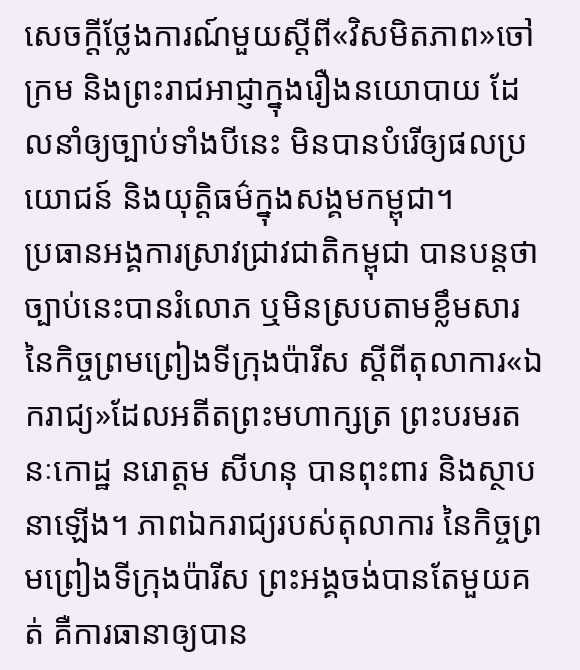សេចក្តីថ្លែងការណ៍មួយស្តីពី«វិសមិតភាព»ចៅក្រម និងព្រះរាជអាជ្ញាក្នុងរឿងនយោបាយ ដែលនាំឲ្យច្បាប់ទាំងបីនេះ មិនបានបំរើឲ្យផលប្រយោជន៍ និងយុត្តិធម៌ក្នុងសង្គមកម្ពុជា។
ប្រធានអង្គការស្រាវជ្រាវជាតិកម្ពុជា បានបន្តថា ច្បាប់នេះបានរំលោភ ឬមិនស្របតាមខ្លឹមសារ នៃកិច្ចព្រមព្រៀងទីក្រុងប៉ារីស ស្តីពីតុលាការ«ឯករាជ្យ»ដែលអតីតព្រះមហាក្សត្រ ព្រះបរមរតនៈកោដ្ឋ នរោត្តម សីហនុ បានពុះពារ និងស្ថាបនាឡើង។ ភាពឯករាជ្យរបស់តុលាការ នៃកិច្ចព្រមព្រៀងទីក្រុងប៉ារីស ព្រះអង្គចង់បានតែមួយគត់ គឺការធានាឲ្យបាន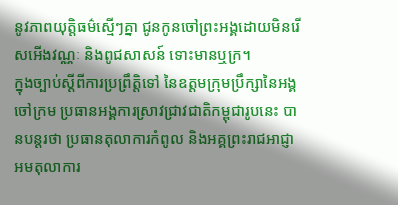នូវភាពយុត្តិធម៌ស្មើៗគ្នា ជូនកូនចៅព្រះអង្គដោយមិនរើសអើងវណ្ណៈ និងពូជសាសន៍ ទោះមានឬក្រ។
ក្នុងច្បាប់ស្តីពីការប្រព្រឹត្តិទៅ នៃឧត្តមក្រុមប្រឹក្សានៃអង្គចៅក្រម ប្រធានអង្គការស្រាវជ្រាវជាតិកម្ពុជារូបនេះ បានបន្តរថា ប្រធានតុលាការកំពូល និងអគ្គព្រះរាជអាជ្ញាអមតុលាការ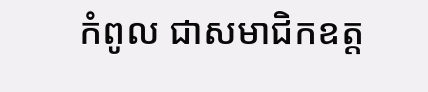កំពូល ជាសមាជិកឧត្ត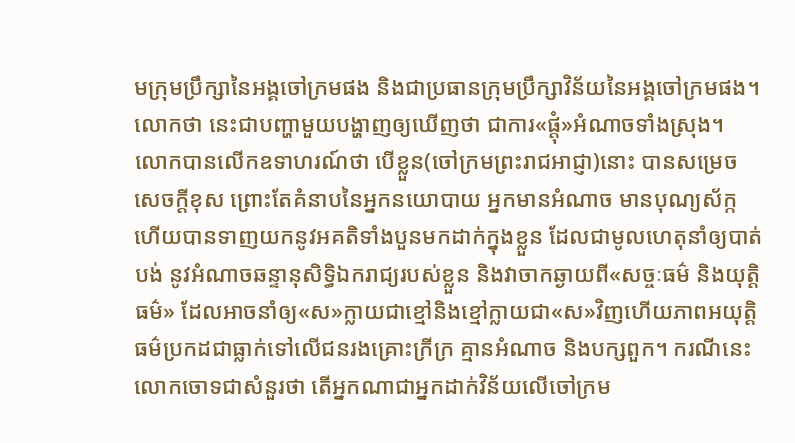មក្រុមប្រឹក្សានៃអង្គចៅក្រមផង និងជាប្រធានក្រុមប្រឹក្សាវិន័យនៃអង្គចៅក្រមផង។ លោកថា នេះជាបញ្ហាមួយបង្ហាញឲ្យឃើញថា ជាការ«ផ្តុំ»អំណាចទាំងស្រុង។
លោកបានលើកឧទាហរណ៍ថា បើខ្លួន(ចៅក្រមព្រះរាជអាជ្ញា)នោះ បានសម្រេចសេចក្តីខុស ព្រោះតែគំនាបនៃអ្នកនយោបាយ អ្នកមានអំណាច មានបុណ្យស័ក្ក ហើយបានទាញយកនូវអគតិទាំងបួនមកដាក់ក្នុងខ្លួន ដែលជាមូលហេតុនាំឲ្យបាត់បង់ នូវអំណាចឆន្ទានុសិទ្ធិឯករាជ្យរបស់ខ្លួន និងវាចាកឆ្ងាយពី«សច្ចៈធម៌ និងយុត្តិធម៌» ដែលអាចនាំឲ្យ«ស»ក្លាយជាខ្មៅនិងខ្មៅក្លាយជា«ស»វិញហើយភាពអយុត្តិធម៌ប្រកដជាធ្លាក់ទៅលើជនរងគ្រោះក្រីក្រ គ្មានអំណាច និងបក្សពួក។ ករណីនេះលោកចោទជាសំនួរថា តើអ្នកណាជាអ្នកដាក់វិន័យលើចៅក្រម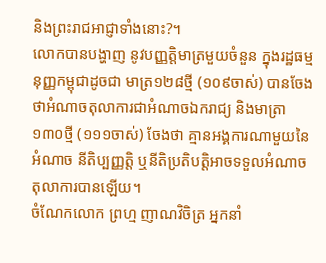និងព្រះរាជអាជ្ញាទាំងនោះ?។
លោកបានបង្ហាញ នូវបញ្ញត្តិមាត្រមួយចំនួន ក្នុងរដ្ឋធម្មនុញ្ញកម្ពុជាដូចជា មាត្រ១២៨ថ្មី (១០៩ចាស់) បានចែងថាអំណាចតុលាការជាអំណាចឯករាជ្យ និងមាត្រា១៣០ថ្មី (១១១ចាស់) ចែងថា គ្មានអង្គការណាមួយនៃអំណាច នីតិប្បញ្ញត្តិ ឬនីតិប្រតិបត្តិអាចទទួលអំណាចតុលាការបានឡើយ។
ចំណែកលោក ព្រហ្ម ញាណវិចិត្រ អ្នកនាំ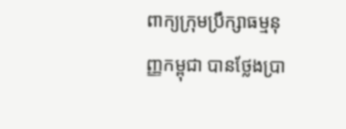ពាក្យក្រុមប្រឹក្សាធម្មនុញ្ញកម្ពុជា បានថ្លែងប្រា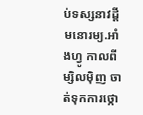ប់ទស្សនាវដ្ដីមនោរម្យ.អាំងហ្វូ កាលពីម្សិលម៉ិញ ចាត់ទុកការថ្កោ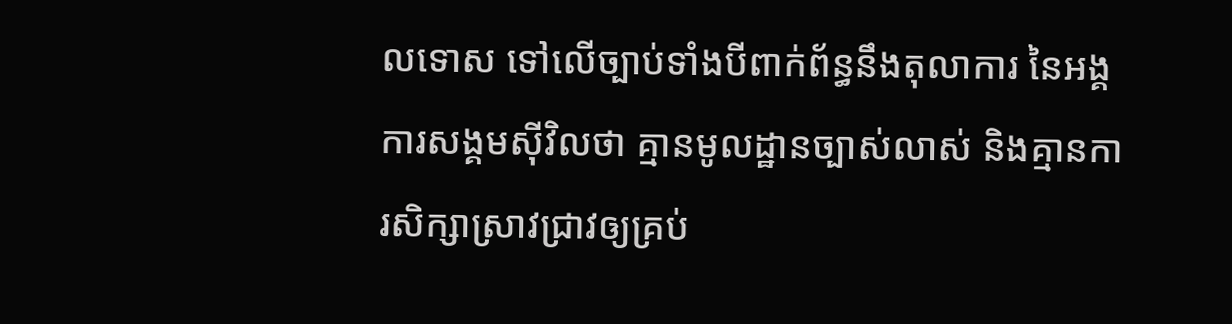លទោស ទៅលើច្បាប់ទាំងបីពាក់ព័ន្ធនឹងតុលាការ នៃអង្គការសង្គមស៊ីវិលថា គ្មានមូលដ្ឋានច្បាស់លាស់ និងគ្មានការសិក្សាស្រាវជ្រាវឲ្យគ្រប់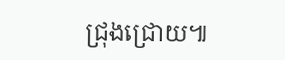ជ្រុងជ្រោយ៕